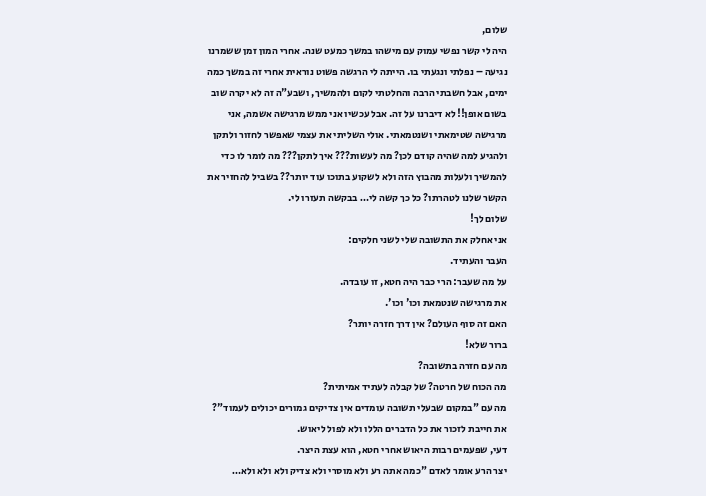שלום,
היה לי קשר נפשי עמוק עם מישהו במשך כמעט שנה. אחרי המון זמן ששמרנו נגיעה – נפלתי ונגעתי בו. הייתה לי הרגשה פשוט נוראית אחרי זה במשך כמה ימים, אבל חשבתי הרבה והחלטתי לקום ולהמשיך, ושבע"ה זה לא יקרה שוב בשום אופן!! לא דיברנו על זה. אבל עכשיו אני ממש מרגישה אשמה, אני מרגישה שטימאתי ושנטמאתי. אולי השליתי את עצמי שאפשר לחזור ולתקן ולהגיע למה שהיה קודם לכן? מה לעשות??? איך לתקן??? מה לומר לו כדי להמשיך ולעלות מהבוץ הזה ולא לשקוע בתוכו עוד יותר?? בשביל להחזיר את הקשר שלנו לטהרתו? כל כך קשה לי… בבקשה תעזרו לי.
שלום לך!
אני אחלק את התשובה שלי לשני חלקים:
העבר והעתיד.
על מה שעבר: הרי כבר היה חטא, זו עובדה.
את מרגישה שנטמאת וכו' וכו'.
האם זה סוף העולם? אין דרך חזרה יותר?
ברור שלא!
מה עם חזרה בתשובה?
מה הכוח של חרטה? של קבלה לעתיד אמיתית?
מה עם "במקום שבעלי תשובה עומדים אין צדיקים גמורים יכולים לעמוד"?
את חייבת לזכור את כל הדברים הללו ולא לפול ליאוש.
דעי, שפעמים רבות היאוש אחרי חטא, הוא עצת היצר.
יצר הרע אומר לאדם "כמה אתה רע ולא מוסרי ולא צדיק ולא ולא ולא…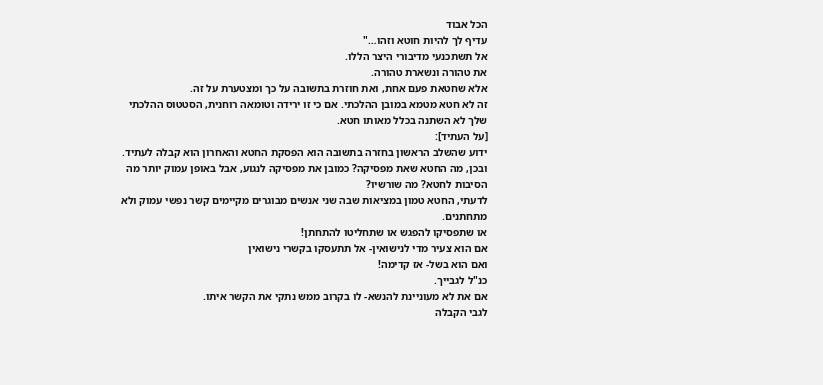הכל אבוד
עדיף לך להיות חוטא וזהו…"
אל תשתכנעי מדיבורי היצר הללו.
את טהורה ונשארת טהורה.
אלא שחטאת פעם אחת, ואת חוזרת בתשובה על כך ומצטערת על זה.
זה לא חטא מטמא במובן ההלכתי. אם כי זו ירידה וטומאה רוחנית, הסטטוס ההלכתי שלך לא השתנה בכלל מאותו חטא.
[על העתיד]:
ידוע שהשלב הראשון בחזרה בתשובה הוא הפסקת החטא והאחרון הוא קבלה לעתיד.
ובכן, מה החטא שאת מפסיקה? כמובן את מפסיקה לנגוע, אבל באופן עמוק יותר מה הסיבות לחטא? מה שורשיו?
לדעתי, החטא טמון במציאות שבה שני אנשים מבוגרים מקיימים קשר נפשי עמוק ולא מתחתנים.
או שתפסיקו להפגש או שתחליטו להתחתן!
אם הוא צעיר מדי לנישואין- אל תתעסקו בקשרי נישואין
ואם הוא בשל- אז קדימה!
כנ"ל לגבייך.
אם את לא מעוניינת להנשא- לו בקרוב ממש נתקי את הקשר איתו.
לגבי הקבלה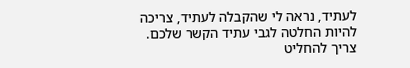לעתיד, נראה לי שהקבלה לעתיד, צריכה להיות החלטה לגבי עתיד הקשר שלכם.
צריך להחליט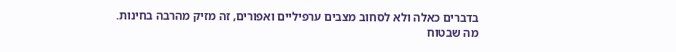בדברים כאלה ולא לסחוב מצבים ערפיליים ואפורים, זה מזיק מהרבה בחינות.
מה שבטוח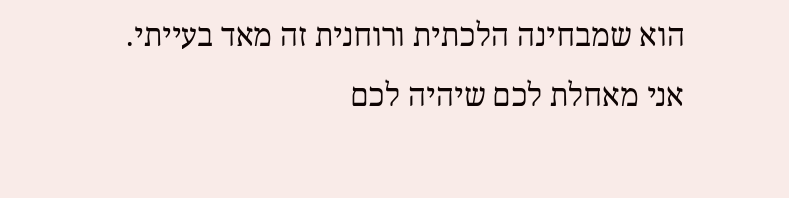הוא שמבחינה הלכתית ורוחנית זה מאד בעייתי.
אני מאחלת לכם שיהיה לכם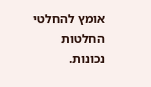אומץ להחלטי החלטות נכונות.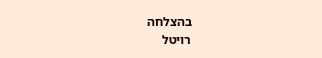בהצלחה
רויטל